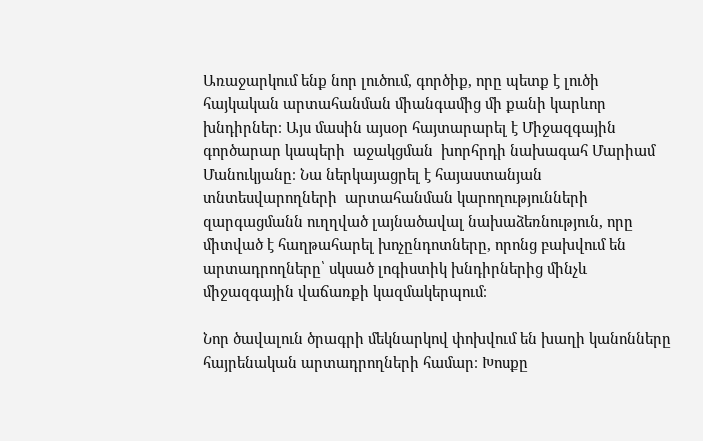Առաջարկում ենք նոր լուծում, գործիք, որը պետք է լուծի հայկական արտահանման միանգամից մի քանի կարևոր խնդիրներ։ Այս մասին այսօր հայտարարել է Միջազգային գործարար կապերի  աջակցման  խորհրդի նախագահ Մարիամ  Մանուկյանը։ Նա ներկայացրել է հայաստանյան տնտեսվարողների  արտահանման կարողությունների զարգացմանն ուղղված լայնածավալ նախաձեռնություն, որը միտված է հաղթահարել խոչընդոտները, որոնց բախվում են արտադրողները՝ սկսած լոգիստիկ խնդիրներից մինչև միջազգային վաճառքի կազմակերպում։

Նոր ծավալուն ծրագրի մեկնարկով փոխվում են խաղի կանոնները հայրենական արտադրողների համար։ Խոսքը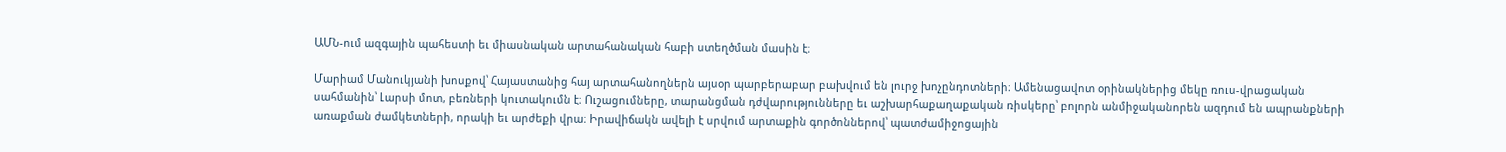ԱՄՆ-ում ազգային պահեստի եւ միասնական արտահանական հաբի ստեղծման մասին է։

Մարիամ Մանուկյանի խոսքով՝ Հայաստանից հայ արտահանողներն այսօր պարբերաբար բախվում են լուրջ խոչընդոտների։ Ամենացավոտ օրինակներից մեկը ռուս-վրացական սահմանին՝ Լարսի մոտ, բեռների կուտակումն է։ Ուշացումները, տարանցման դժվարությունները եւ աշխարհաքաղաքական ռիսկերը՝ բոլորն անմիջականորեն ազդում են ապրանքների առաքման ժամկետների, որակի եւ արժեքի վրա։ Իրավիճակն ավելի է սրվում արտաքին գործոններով՝ պատժամիջոցային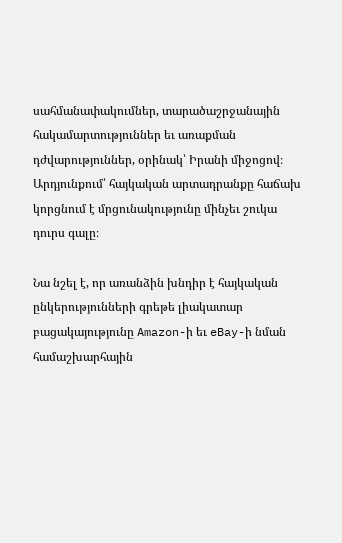սահմանափակումներ, տարածաշրջանային հակամարտություններ եւ առաքման դժվարություններ, օրինակ՝ Իրանի միջոցով։ Արդյունքում՝ հայկական արտադրանքը հաճախ կորցնում է մրցունակությունը մինչեւ շուկա դուրս գալը։

Նա նշել է, որ առանձին խնդիր է հայկական ընկերությունների գրեթե լիակատար բացակայությունը Amazon-ի եւ eBay-ի նման համաշխարհային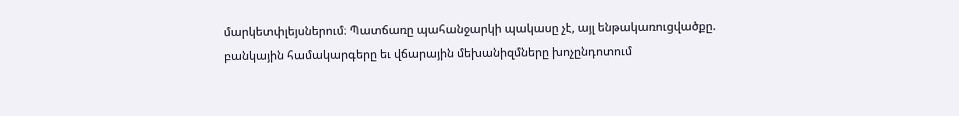մարկետփլեյսներում։ Պատճառը պահանջարկի պակասը չէ, այլ ենթակառուցվածքը. բանկային համակարգերը եւ վճարային մեխանիզմները խոչընդոտում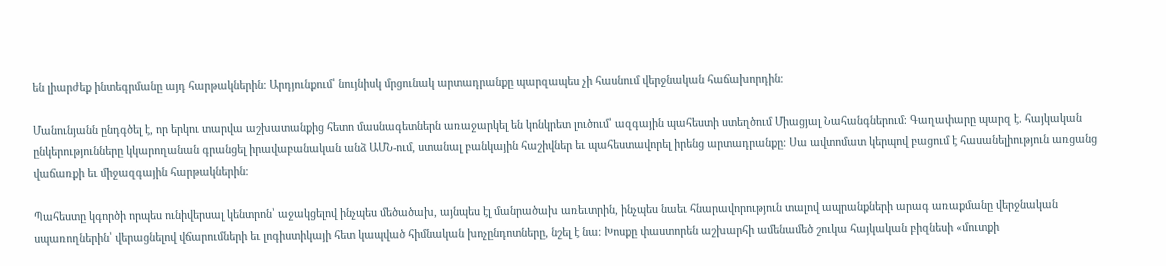են լիարժեք ինտեգրմանը այդ հարթակներին։ Արդյունքում՝ նույնիսկ մրցունակ արտադրանքը պարզապես չի հասնում վերջնական հաճախորդին։

Մանունյանն ընդգծել է, որ երկու տարվա աշխատանքից հետո մասնագետներն առաջարկել են կոնկրետ լուծում՝ ազգային պահեստի ստեղծում Միացյալ Նահանգներում։ Գաղափարը պարզ է. հայկական ընկերությունները կկարողանան գրանցել իրավաբանական անձ ԱՄՆ-ում, ստանալ բանկային հաշիվներ եւ պահեստավորել իրենց արտադրանքը։ Սա ավտոմատ կերպով բացում է հասանելիություն առցանց վաճառքի եւ միջազգային հարթակներին։

Պահեստը կգործի որպես ունիվերսալ կենտրոն՝ աջակցելով ինչպես մեծածախ, այնպես էլ մանրածախ առեւտրին, ինչպես նաեւ հնարավորություն տալով ապրանքների արագ առաքմանը վերջնական սպառողներին՝ վերացնելով վճարումների եւ լոգիստիկայի հետ կապված հիմնական խոչընդոտները, նշել է նա։ Խոսքը փաստորեն աշխարհի ամենամեծ շուկա հայկական բիզնեսի «մուտքի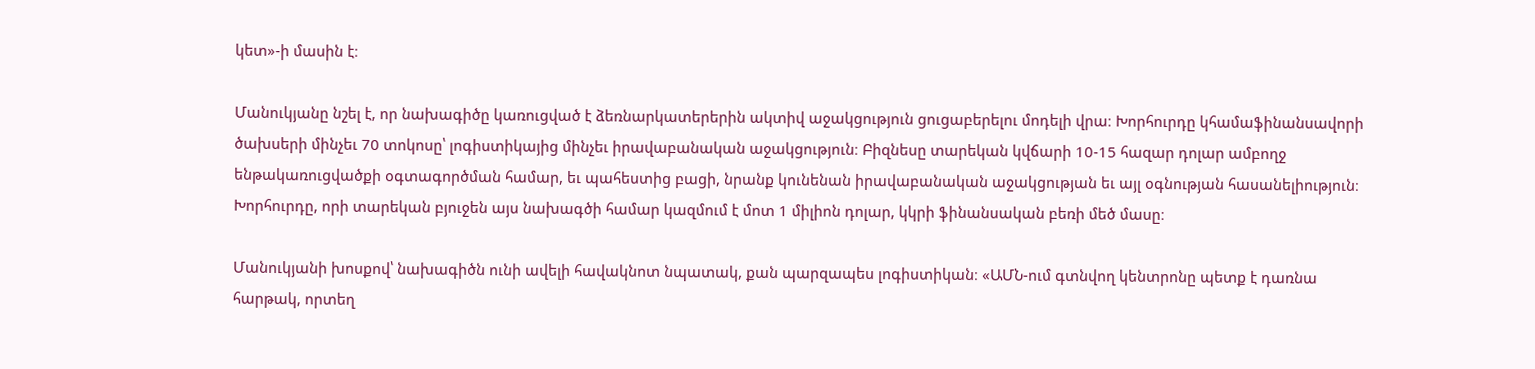կետ»-ի մասին է։

Մանուկյանը նշել է, որ նախագիծը կառուցված է ձեռնարկատերերին ակտիվ աջակցություն ցուցաբերելու մոդելի վրա։ Խորհուրդը կհամաֆինանսավորի ծախսերի մինչեւ 70 տոկոսը՝ լոգիստիկայից մինչեւ իրավաբանական աջակցություն։ Բիզնեսը տարեկան կվճարի 10-15 հազար դոլար ամբողջ ենթակառուցվածքի օգտագործման համար, եւ պահեստից բացի, նրանք կունենան իրավաբանական աջակցության եւ այլ օգնության հասանելիություն։ Խորհուրդը, որի տարեկան բյուջեն այս նախագծի համար կազմում է մոտ 1 միլիոն դոլար, կկրի ֆինանսական բեռի մեծ մասը։

Մանուկյանի խոսքով՝ նախագիծն ունի ավելի հավակնոտ նպատակ, քան պարզապես լոգիստիկան։ «ԱՄՆ-ում գտնվող կենտրոնը պետք է դառնա հարթակ, որտեղ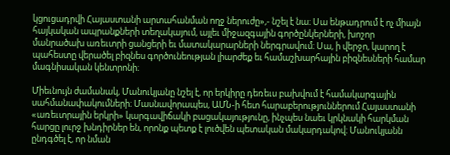կցուցադրվի Հայաստանի արտահանման ողջ ներուժը»,- նշել է նա։ Սա ենթադրում է ոչ միայն հայկական ապրանքների տեղակայում, այլեւ միջազգային գործընկերների, խոշոր մանրածախ առեւտրի ցանցերի եւ մատակարարների ներգրավում։ Սա, ի վերջո, կարող է պահեստը վերածել բիզնես գործունեության լիարժեք եւ համաշխարհային բիզնեսների համար մագնիսական կենտրոնի։

Միեւնույն ժամանակ, Մանուկյանը նշել է, որ երկիրը դեռեւս բախվում է համակարգային սահմանափակումների։ Մասնավորապես, ԱՄՆ-ի հետ հարաբերություններում Հայաստանի «առեւտրային երկրի» կարգավիճակի բացակայությունը, ինչպես նաեւ կրկնակի հարկման հարցը լուրջ խնդիրներ են, որոնք պետք է լուծվեն պետական մակարդակով։ Մանուկյանն ընդգծել է, որ նման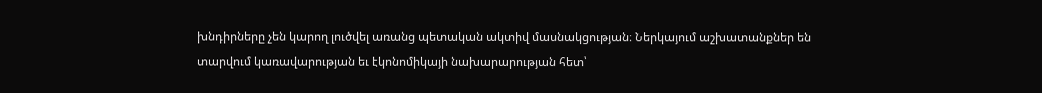խնդիրները չեն կարող լուծվել առանց պետական ակտիվ մասնակցության։ Ներկայում աշխատանքներ են տարվում կառավարության եւ էկոնոմիկայի նախարարության հետ՝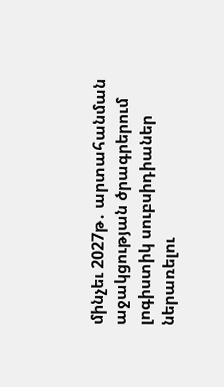մինչեւ 2027թ․ արտահանման աջակցության ծրագրերում լոգիստիկ սուբսիդիաներ ներառելու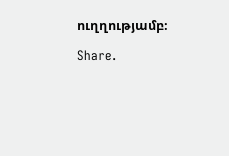ուղղությամբ։

Share.